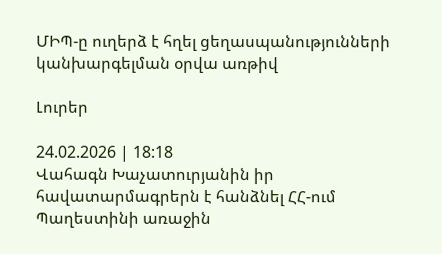ՄԻՊ-ը ուղերձ է հղել ցեղասպանությունների կանխարգելման օրվա առթիվ

Լուրեր

24.02.2026 | 18:18
Վահագն Խաչատուրյանին իր հավատարմագրերն է հանձնել ՀՀ-ում Պաղեստինի առաջին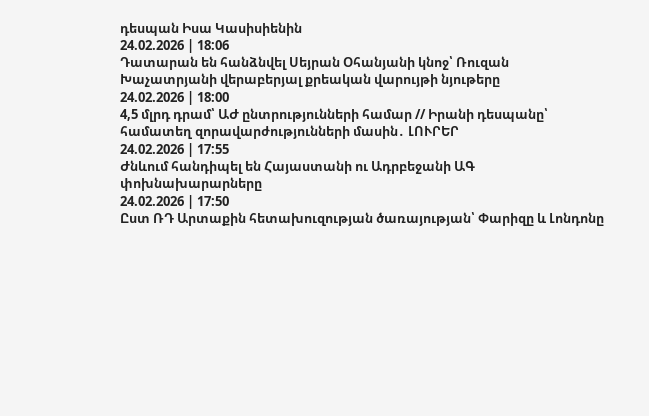դեսպան Իսա Կասիսիենին
24.02.2026 | 18:06
Դատարան են հանձնվել Սեյրան Օհանյանի կնոջ՝ Ռուզան Խաչատրյանի վերաբերյալ քրեական վարույթի նյութերը
24.02.2026 | 18:00
4,5 մլրդ դրամ՝ ԱԺ ընտրությունների համար // Իրանի դեսպանը՝ համատեղ զորավարժությունների մասին․ ԼՈՒՐԵՐ
24.02.2026 | 17:55
Ժնևում հանդիպել են Հայաստանի ու Ադրբեջանի ԱԳ փոխնախարարները
24.02.2026 | 17:50
Ըստ ՌԴ Արտաքին հետախուզության ծառայության՝ Փարիզը և Լոնդոնը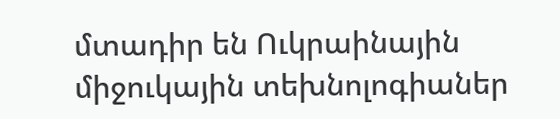մտադիր են Ուկրաինային միջուկային տեխնոլոգիաներ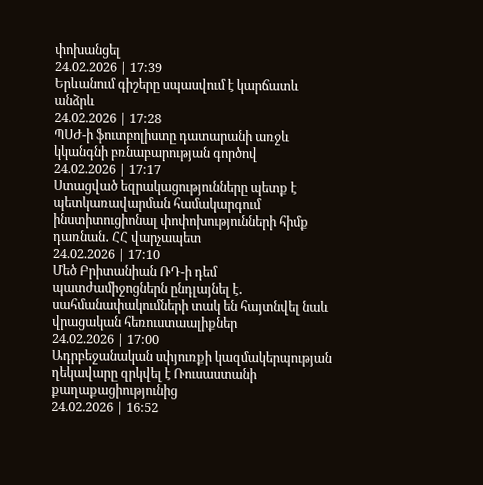փոխանցել
24.02.2026 | 17:39
Երևանում գիշերը սպասվում է կարճատև անձրև
24.02.2026 | 17:28
ՊՍԺ-ի ֆուտբոլիստը դատարանի առջև կկանգնի բռնաբարության գործով
24.02.2026 | 17:17
Ստացված եզրակացությունները պետք է պետկառավարման համակարգում ինստիտուցիոնալ փոփոխությունների հիմք դառնան․ ՀՀ վարչապետ
24.02.2026 | 17:10
Մեծ Բրիտանիան ՌԴ-ի դեմ պատժամիջոցներն ընդլայնել է․ սահմանափակումների տակ են հայտնվել նաև վրացական հեռուստաալիքներ
24.02.2026 | 17:00
Ադրբեջանական սփյուռքի կազմակերպության ղեկավարը զրկվել է Ռուսաստանի քաղաքացիությունից
24.02.2026 | 16:52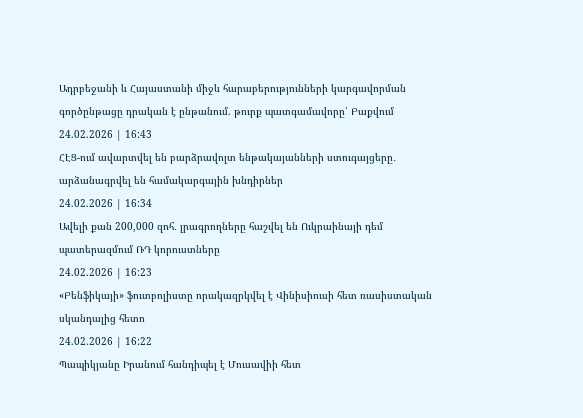Ադրբեջանի և Հայաստանի միջև հարաբերությունների կարգավորման գործընթացը դրական է ընթանում. թուրք պատգամավորը՝ Բաքվում
24.02.2026 | 16:43
ՀԷՑ-ում ավարտվել են բարձրավոլտ ենթակայանների ստուգայցերը․ արձանագրվել են համակարգային խնդիրներ
24.02.2026 | 16:34
Ավելի քան 200,000 զոհ․ լրագրողները հաշվել են Ուկրաինայի դեմ պատերազմում ՌԴ կորուստները
24.02.2026 | 16:23
«Բենֆիկայի» ֆուտբոլիստը որակազրկվել է Վինիսիուսի հետ ռասիստական սկանդալից հետո
24.02.2026 | 16:22
Պապիկյանը Իրանում հանդիպել է Մուսավիի հետ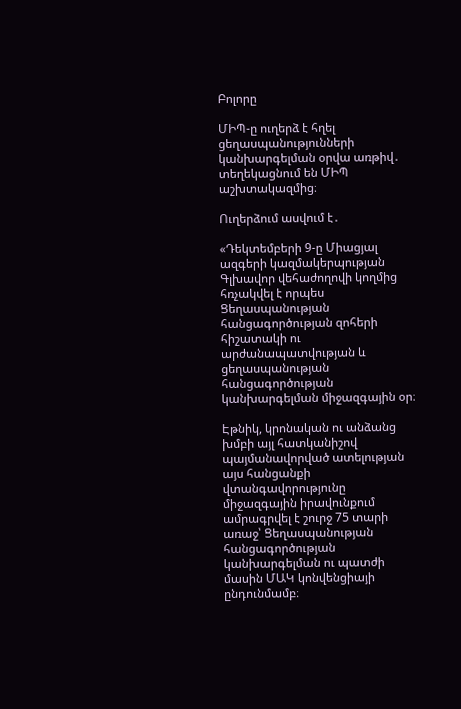Բոլորը

ՄԻՊ-ը ուղերձ է հղել ցեղասպանությունների կանխարգելման օրվա առթիվ․ տեղեկացնում են ՄԻՊ աշխտակազմից։

Ուղերձում ասվում է․

«Դեկտեմբերի 9-ը Միացյալ ազգերի կազմակերպության Գլխավոր վեհաժողովի կողմից հռչակվել է որպես Ցեղասպանության հանցագործության զոհերի հիշատակի ու արժանապատվության և ցեղասպանության հանցագործության կանխարգելման միջազգային օր։

Էթնիկ, կրոնական ու անձանց խմբի այլ հատկանիշով պայմանավորված ատելության այս հանցանքի վտանգավորությունը միջազգային իրավունքում ամրագրվել է շուրջ 75 տարի առաջ՝ Ցեղասպանության հանցագործության կանխարգելման ու պատժի մասին ՄԱԿ կոնվենցիայի ընդունմամբ։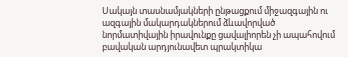Սակայն տասնամյակների ընթացքում միջազգային ու ազգային մակարդակներում ձևավորված նորմատիվային իրավունքը ցավալիորեն չի ապահովում բավական արդյունավետ պրակտիկա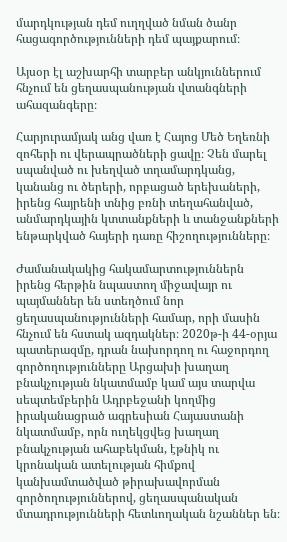մարդկության դեմ ուղղված նման ծանր հացագործությունների դեմ պայքարում։

Այսօր էլ աշխարհի տարբեր անկյուններում հնչում են ցեղասպանության վտանգների ահազանգերը։

Հարյուրամյակ անց վառ է Հայոց Մեծ Եղեռնի զոհերի ու վերապրածների ցավը։ Չեն մարել սպանված ու խեղված տղամարդկանց, կանանց ու ծերերի, որբացած երեխաների, իրենց հայրենի տնից բռնի տեղահանված, անմարդկային կտտանքների և տանջանքների ենթարկված հայերի դառը հիշողությունները։

Ժամանակակից հակամարտություններն իրենց հերթին նպաստող միջավայր ու պայմաններ են ստեղծում նոր ցեղասպանությունների համար, որի մասին հնչում են հստակ ազդակներ։ 2020թ-ի 44-օրյա պատերազմը, դրան նախորդող ու հաջորդող գործողությունները Արցախի խաղաղ բնակչության նկատմամբ կամ այս տարվա սեպտեմբերին Ադրբեջանի կողմից իրականացրած ագրեսիան Հայաստանի նկատմամբ, որն ուղեկցվեց խաղաղ բնակչության ահաբեկման, էթնիկ ու կրոնական ատելության հիմքով կանխամտածված թիրախավորման գործողություններով, ցեղասպանական մտադրությունների հետևողական նշաններ են։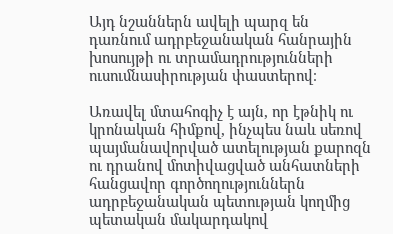Այդ նշաններն ավելի պարզ են դառնում ադրբեջանական հանրային խոսույթի ու տրամադրությունների ուսումնասիրության փաստերով։

Առավել մտահոգիչ է այն, որ էթնիկ ու կրոնական հիմքով, ինչպես նաև սեռով պայմանավորված ատելության քարոզն ու դրանով մոտիվացված անհատների հանցավոր գործողություններն ադրբեջանական պետության կողմից պետական մակարդակով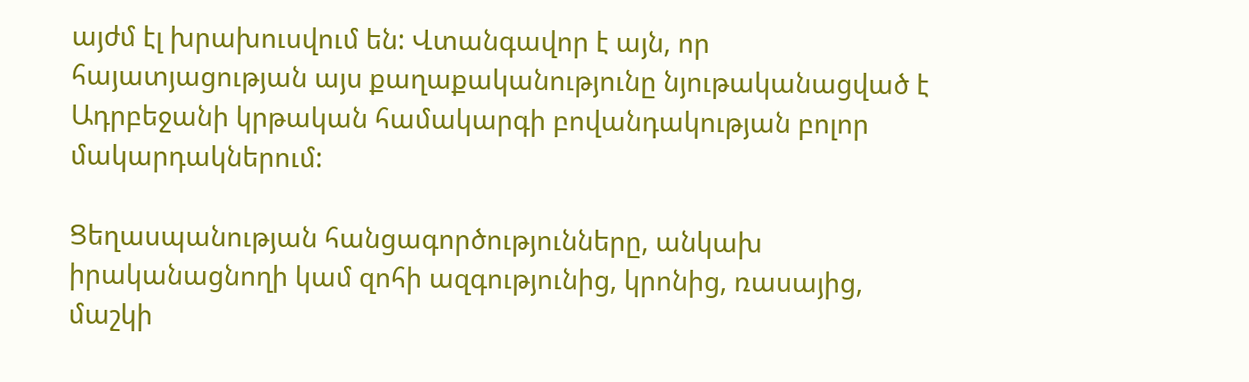այժմ էլ խրախուսվում են: Վտանգավոր է այն, որ հայատյացության այս քաղաքականությունը նյութականացված է Ադրբեջանի կրթական համակարգի բովանդակության բոլոր մակարդակներում:

Ցեղասպանության հանցագործությունները, անկախ իրականացնողի կամ զոհի ազգությունից, կրոնից, ռասայից, մաշկի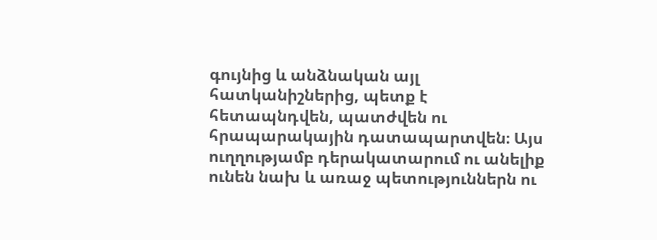գույնից և անձնական այլ հատկանիշներից, պետք է հետապնդվեն, պատժվեն ու հրապարակային դատապարտվեն։ Այս ուղղությամբ դերակատարում ու անելիք ունեն նախ և առաջ պետություններն ու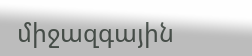միջազգային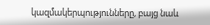կազմակերպությունները, բայց նաև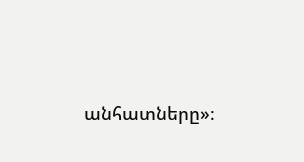անհատները»։